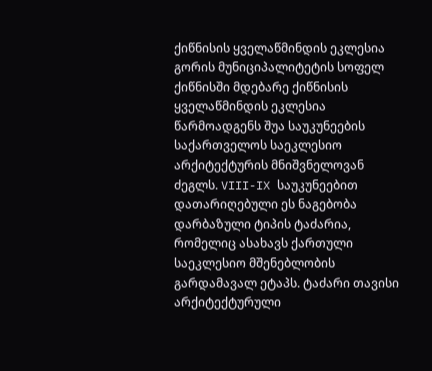ქიწნისის ყველაწმინდის ეკლესია
გორის მუნიციპალიტეტის სოფელ ქიწნისში მდებარე ქიწნისის ყველაწმინდის ეკლესია წარმოადგენს შუა საუკუნეების საქართველოს საეკლესიო არქიტექტურის მნიშვნელოვან ძეგლს. VIII-IX საუკუნეებით დათარიღებული ეს ნაგებობა დარბაზული ტიპის ტაძარია, რომელიც ასახავს ქართული საეკლესიო მშენებლობის გარდამავალ ეტაპს. ტაძარი თავისი არქიტექტურული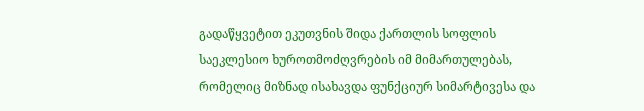გადაწყვეტით ეკუთვნის შიდა ქართლის სოფლის საეკლესიო ხუროთმოძღვრების იმ მიმართულებას, რომელიც მიზნად ისახავდა ფუნქციურ სიმარტივესა და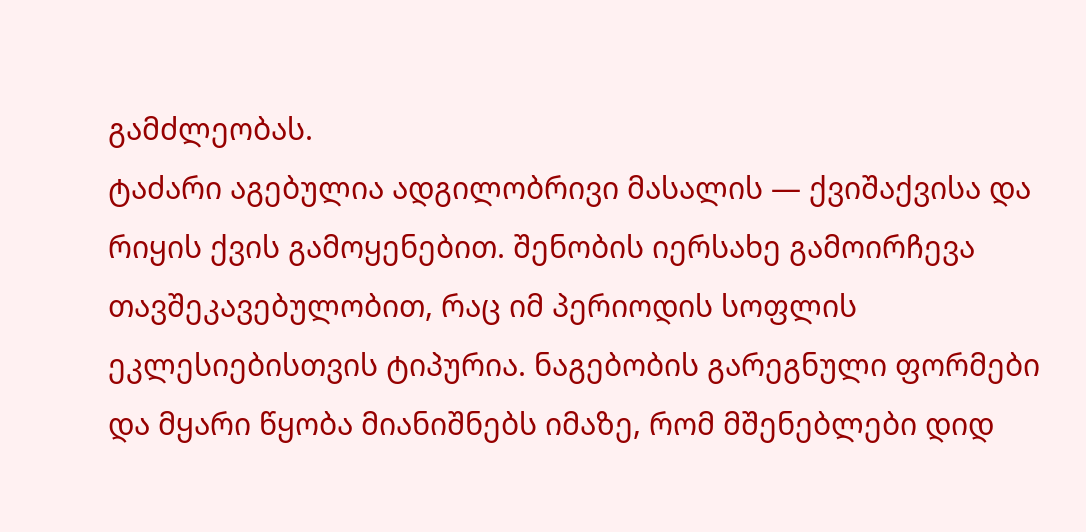გამძლეობას.
ტაძარი აგებულია ადგილობრივი მასალის — ქვიშაქვისა და რიყის ქვის გამოყენებით. შენობის იერსახე გამოირჩევა თავშეკავებულობით, რაც იმ პერიოდის სოფლის ეკლესიებისთვის ტიპურია. ნაგებობის გარეგნული ფორმები და მყარი წყობა მიანიშნებს იმაზე, რომ მშენებლები დიდ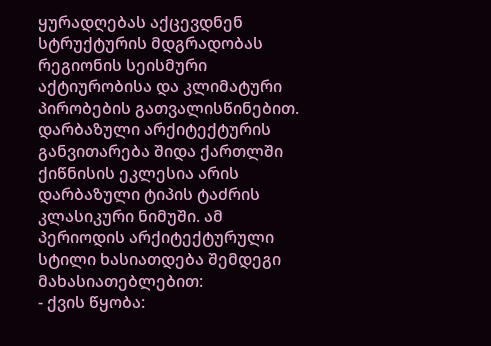ყურადღებას აქცევდნენ სტრუქტურის მდგრადობას რეგიონის სეისმური აქტიურობისა და კლიმატური პირობების გათვალისწინებით.
დარბაზული არქიტექტურის განვითარება შიდა ქართლში
ქიწნისის ეკლესია არის დარბაზული ტიპის ტაძრის კლასიკური ნიმუში. ამ პერიოდის არქიტექტურული სტილი ხასიათდება შემდეგი მახასიათებლებით:
- ქვის წყობა: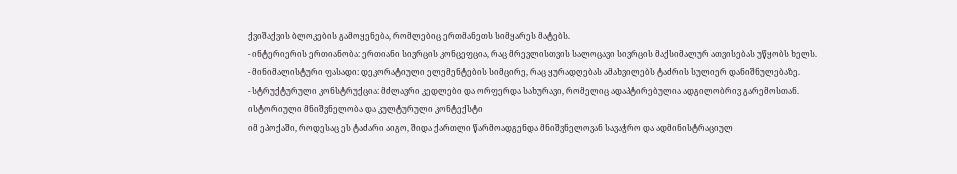ქვიშაქვის ბლოკების გამოყენება, რომლებიც ერთმანეთს სიმყარეს მატებს.
- ინტერიერის ერთიანობა: ერთიანი სივრცის კონცეფცია, რაც მრევლისთვის სალოცავი სივრცის მაქსიმალურ ათვისებას უწყობს ხელს.
- მინიმალისტური ფასადი: დეკორატიული ელემენტების სიმცირე, რაც ყურადღებას ამახვილებს ტაძრის სულიერ დანიშნულებაზე.
- სტრუქტურული კონსტრუქცია: მძლავრი კედლები და ორფერდა სახურავი, რომელიც ადაპტირებულია ადგილობრივ გარემოსთან.
ისტორიული მნიშვნელობა და კულტურული კონტექსტი
იმ ეპოქაში, როდესაც ეს ტაძარი აიგო, შიდა ქართლი წარმოადგენდა მნიშვნელოვან სავაჭრო და ადმინისტრაციულ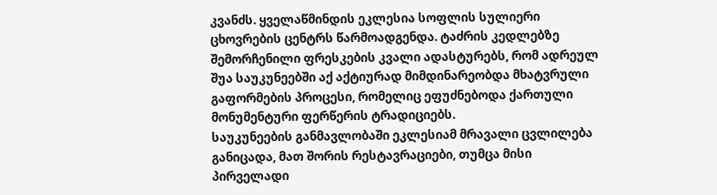კვანძს. ყველაწმინდის ეკლესია სოფლის სულიერი ცხოვრების ცენტრს წარმოადგენდა. ტაძრის კედლებზე შემორჩენილი ფრესკების კვალი ადასტურებს, რომ ადრეულ შუა საუკუნეებში აქ აქტიურად მიმდინარეობდა მხატვრული გაფორმების პროცესი, რომელიც ეფუძნებოდა ქართული მონუმენტური ფერწერის ტრადიციებს.
საუკუნეების განმავლობაში ეკლესიამ მრავალი ცვლილება განიცადა, მათ შორის რესტავრაციები, თუმცა მისი პირველადი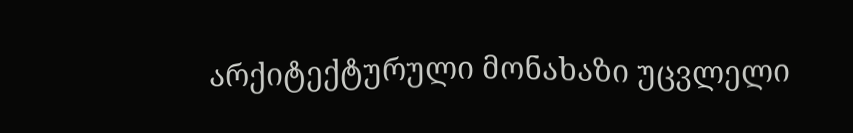არქიტექტურული მონახაზი უცვლელი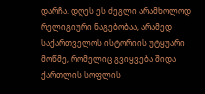დარჩა. დღეს ეს ძეგლი არამხოლოდ რელიგიური ნაგებობაა, არამედ საქართველოს ისტორიის უტყუარი მოწმე, რომელიც გვიყვება შიდა ქართლის სოფლის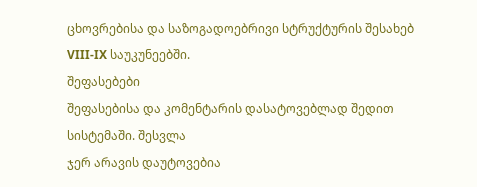ცხოვრებისა და საზოგადოებრივი სტრუქტურის შესახებ VIII-IX საუკუნეებში.
შეფასებები
შეფასებისა და კომენტარის დასატოვებლად შედით სისტემაში. შესვლა
ჯერ არავის დაუტოვებია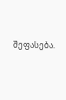შეფასება.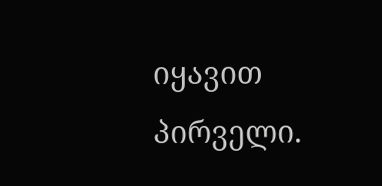იყავით პირველი.